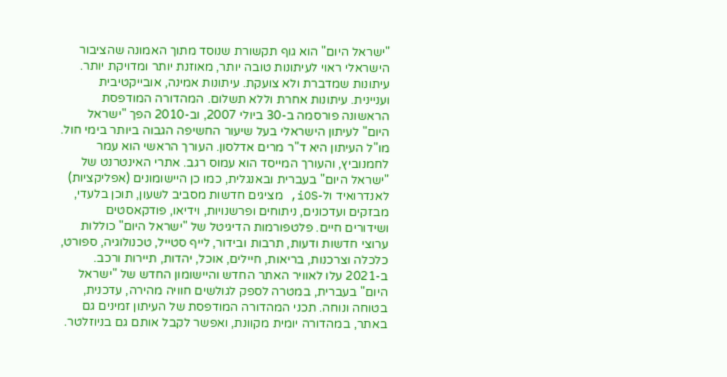"ישראל היום" הוא גוף תקשורת שנוסד מתוך האמונה שהציבור הישראלי ראוי לעיתונות טובה יותר, מאוזנת יותר ומדויקת יותר. עיתונות שמדברת ולא צועקת. עיתונות אמינה, אובייקטיבית ועניינית. עיתונות אחרת וללא תשלום. המהדורה המודפסת הראשונה פורסמה ב-30 ביולי 2007, וב-2010 הפך "ישראל היום" לעיתון הישראלי בעל שיעור החשיפה הגבוה ביותר בימי חול. מו"ל העיתון היא ד"ר מרים אדלסון. העורך הראשי הוא עמר לחמנוביץ, והעורך המייסד הוא עמוס רגב. אתרי האינטרנט של "ישראל היום" בעברית ובאנגלית, כמו כן היישומונים (אפליקציות) לאנדרואיד ול-iOS, מציגים חדשות מסביב לשעון, תוכן בלעדי, מבזקים ועדכונים, ניתוחים ופרשנויות, וידיאו, פודקאסטים ושידורים חיים. פלטפורמות הדיגיטל של "ישראל היום" כוללות ערוצי חדשות ודעות, תרבות ובידור, לייף סטייל, טכנולוגיה, ספורט, כלכלה וצרכנות, בריאות, חיילים, אוכל, יהדות, תיירות ורכב. ב-2021 עלו לאוויר האתר החדש והיישומון החדש של "ישראל היום" בעברית, במטרה לספק לגולשים חוויה מהירה, עדכנית, בטוחה ונוחה. תכני המהדורה המודפסת של העיתון זמינים גם באתר, במהדורה יומית מקוונת, ואפשר לקבל אותם גם בניוזלטר.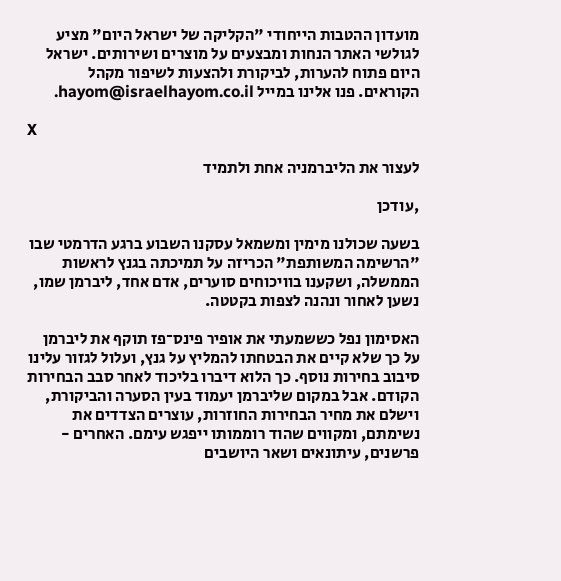מועדון ההטבות הייחודי "הקליקה של ישראל היום" מציע לגולשי האתר הנחות ומבצעים על מוצרים ושירותים. ישראל היום פתוח להערות, לביקורת ולהצעות לשיפור מקהל הקוראים. פנו אלינו במייל hayom@israelhayom.co.il.

X

לעצור את הליברמניה אחת ולתמיד

,עודכן

בשעה שכולנו מימין ומשמאל עסקנו השבוע ברגע הדרמטי שבו "הרשימה המשותפת" הכריזה על תמיכתה בגנץ לראשות הממשלה, ושקענו בוויכוחים סוערים, אדם אחד, ליברמן שמו, נשען לאחור ונהנה לצפות בקטטה.

האסימון נפל כששמעתי את אופיר פינס־פז תוקף את ליברמן על כך שלא קיים את הבטחתו להמליץ על גנץ, ועלול לגזור עלינו סיבוב בחירות נוסף. כך הלוא דיברו בליכוד לאחר סבב הבחירות הקודם. אבל במקום שליברמן יעמוד בעין הסערה והביקורת, וישלם את מחיר הבחירות החוזרות, עוצרים הצדדים את נשימתם, ומקווים שהוד רוממותו ייפגש עימם. האחרים - פרשנים, עיתונאים ושאר היושבים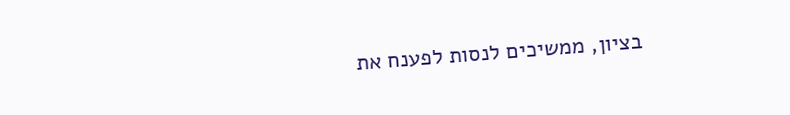בציון, ממשיכים לנסות לפענח את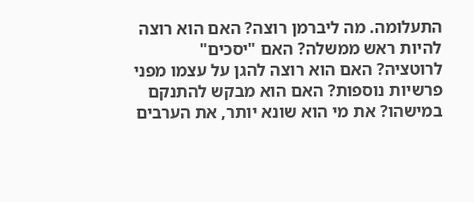התעלומה. מה ליברמן רוצה? האם הוא רוצה להיות ראש ממשלה? האם "יסכים" לרוטציה? האם הוא רוצה להגן על עצמו מפני פרשיות נוספות? האם הוא מבקש להתנקם במישהו? את מי הוא שונא יותר, את הערבים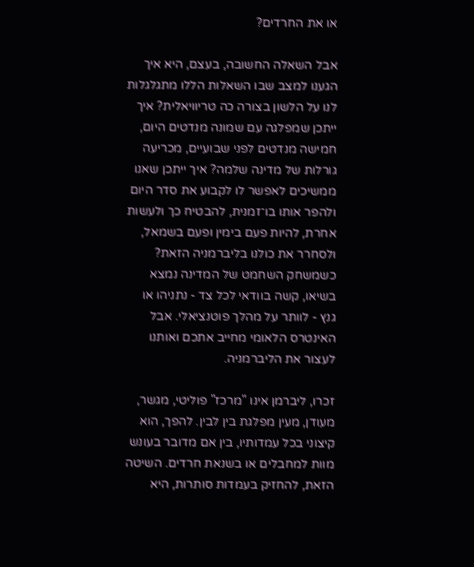או את החרדים?

אבל השאלה החשובה, בעצם, היא איך הגענו למצב שבו השאלות הללו מתגלגלות לנו על הלשון בצורה כה טריוויאלית? איך ייתכן שמפלגה עם שמונה מנדטים היום, חמישה מנדטים לפני שבועיים, מכריעה גורלות של מדינה שלמה? איך ייתכן שאנו ממשיכים לאפשר לו לקבוע את סדר היום ולהפר אותו בו־זמנית, להבטיח כך ולעשות אחרת, להיות פעם בימין ופעם בשמאל, ולסחרר את כולנו בליברמניה הזאת? כשמשחק השחמט של המדינה נמצא בשיאו, קשה בוודאי לכל צד - נתניהו או גנץ - לוותר על מהלך פוטנציאלי. אבל האינטרס הלאומי מחייב אתכם ואותנו לעצור את הליברמניה.

זכרו, ליברמן אינו "מרכז" פוליטי, מגשר, מעודן, מעין מפלגת בין לבין. להפך, הוא קיצוני בכל עמדותיו, בין אם מדובר בעונש מוות למחבלים או בשנאת חרדים. השיטה הזאת, להחזיק בעמדות סותרות, היא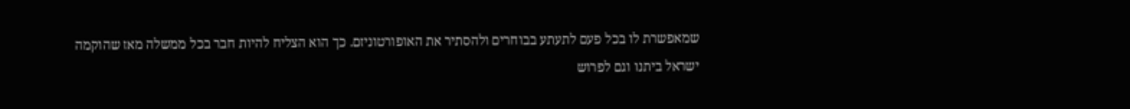שמאפשרת לו בכל פעם לתעתע בבוחרים ולהסתיר את האופורטוניזם. כך הוא הצליח להיות חבר בכל ממשלה מאז שהוקמה ישראל ביתנו וגם לפרוש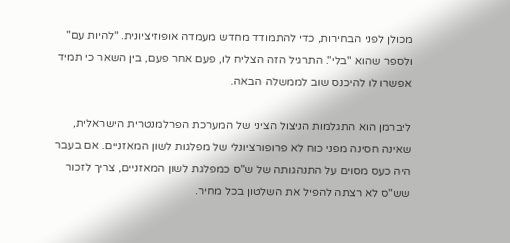מכולן לפני הבחירות, כדי להתמודד מחדש מעמדה אופוזיציונית. "להיות עם" ולספר שהוא "בלי". התרגיל הזה הצליח לו, פעם אחר פעם, בין השאר כי תמיד אפשרו לו להיכנס שוב לממשלה הבאה.

ליברמן הוא התגלמות הניצול הציני של המערכת הפרלמנטרית הישראלית, שאינה חסינה מפני כוח לא פרופורציונלי של מפלגות לשון המאזניים. אם בעבר היה כעס מסוים על התנהגותה של ש"ס כמפלגת לשון המאזניים, צריך לזכור שש"ס לא רצתה להפיל את השלטון בכל מחיר.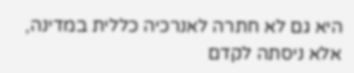היא גם לא חתרה לאנרכיה כללית במדינה, אלא ניסתה לקדם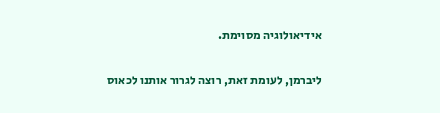אידיאולוגיה מסוימת.

ליברמן, לעומת זאת, רוצה לגרור אותנו לכאוס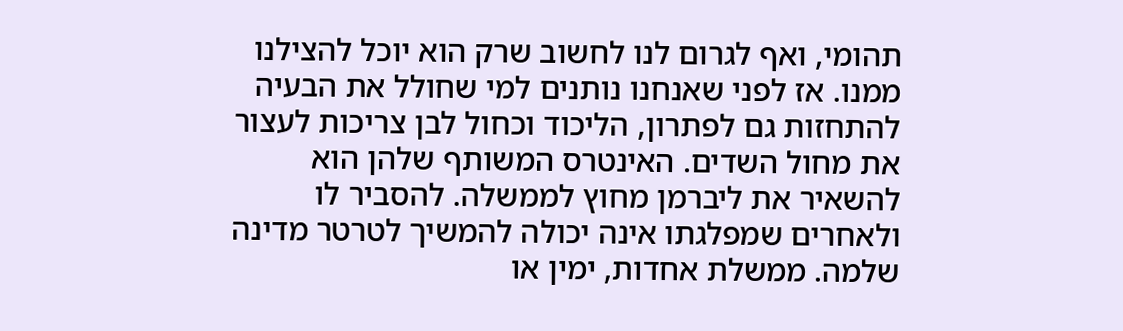תהומי, ואף לגרום לנו לחשוב שרק הוא יוכל להצילנו ממנו. אז לפני שאנחנו נותנים למי שחולל את הבעיה להתחזות גם לפתרון, הליכוד וכחול לבן צריכות לעצור את מחול השדים. האינטרס המשותף שלהן הוא להשאיר את ליברמן מחוץ לממשלה. להסביר לו ולאחרים שמפלגתו אינה יכולה להמשיך לטרטר מדינה שלמה. ממשלת אחדות, ימין או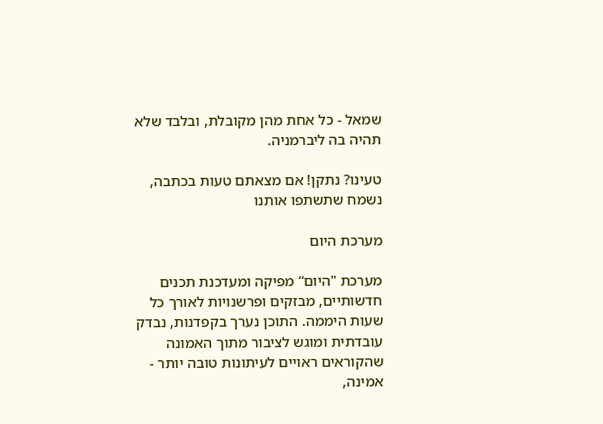שמאל - כל אחת מהן מקובלת, ובלבד שלא תהיה בה ליברמניה.

טעינו? נתקן! אם מצאתם טעות בכתבה, נשמח שתשתפו אותנו

מערכת היום

מערכת "היום“ מפיקה ומעדכנת תכנים חדשותיים, מבזקים ופרשנויות לאורך כל שעות היממה. התוכן נערך בקפדנות, נבדק עובדתית ומוגש לציבור מתוך האמונה שהקוראים ראויים לעיתונות טובה יותר - אמינה,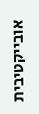אובייקטיבית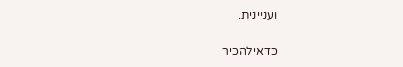ועניינית.

כדאילהכיר